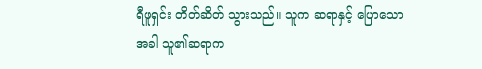ရီဖူရှင်း တိတ်ဆိတ် သွားသည်။ သူက ဆရာနှင့် ပြောသောအခါ သူ၏ဆရာက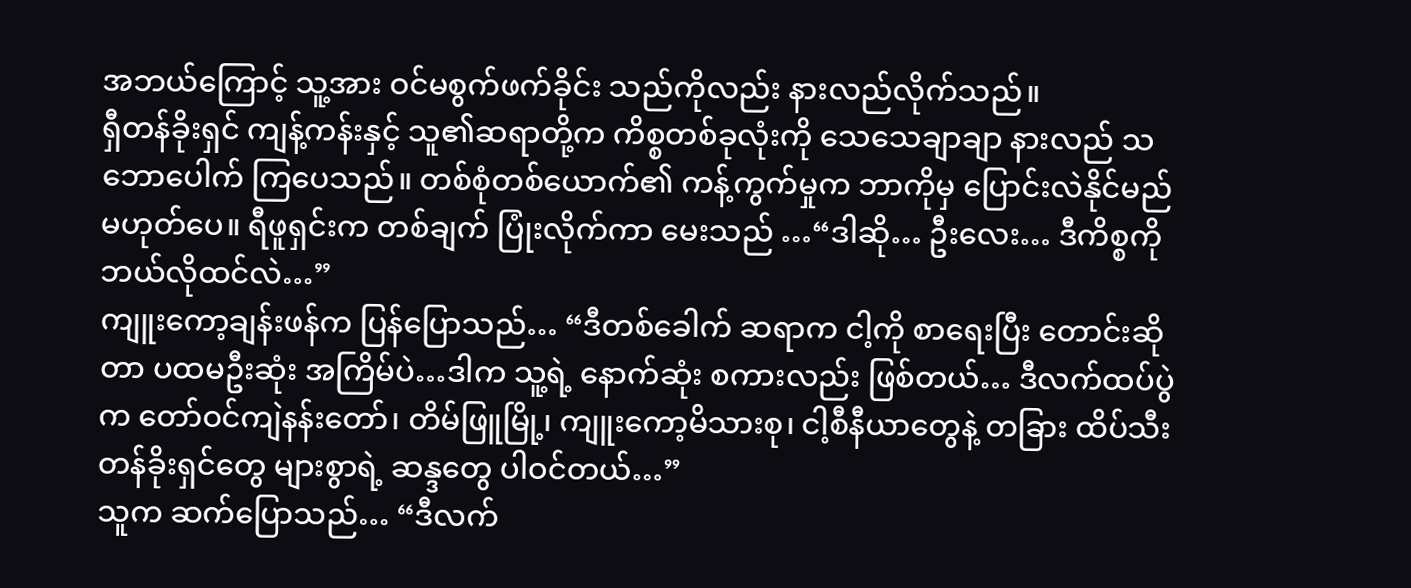အဘယ်ကြောင့် သူ့အား ဝင်မစွက်ဖက်ခိုင်း သည်ကိုလည်း နားလည်လိုက်သည်။
ရှီတန်ခိုးရှင် ကျန့်ကန်းနှင့် သူ၏ဆရာတို့က ကိစ္စတစ်ခုလုံးကို သေသေချာချာ နားလည် သဘောပေါက် ကြပေသည်။ တစ်စုံတစ်ယောက်၏ ကန့်ကွက်မှုက ဘာကိုမှ ပြောင်းလဲနိုင်မည် မဟုတ်ပေ။ ရီဖူရှင်းက တစ်ချက် ပြုံးလိုက်ကာ မေးသည် …“ဒါဆို… ဦးလေး… ဒီကိစ္စကို ဘယ်လိုထင်လဲ…”
ကျူးကော့ချန်းဖန်က ပြန်ပြောသည်… “ဒီတစ်ခေါက် ဆရာက ငါ့ကို စာရေးပြီး တောင်းဆိုတာ ပထမဦးဆုံး အကြိမ်ပဲ…ဒါက သူ့ရဲ့ နောက်ဆုံး စကားလည်း ဖြစ်တယ်… ဒီလက်ထပ်ပွဲက တော်ဝင်ကျဲနန်းတော်၊ တိမ်ဖြူမြို့၊ ကျူးကော့မိသားစု၊ ငါ့စီနီယာတွေနဲ့ တခြား ထိပ်သီးတန်ခိုးရှင်တွေ များစွာရဲ့ ဆန္ဒတွေ ပါဝင်တယ်…”
သူက ဆက်ပြောသည်… “ဒီလက်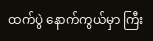ထက်ပွဲ နောက်ကွယ်မှာ ကြီး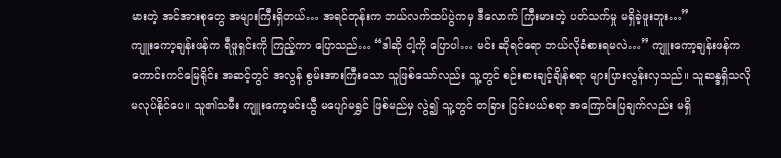မားတဲ့ အင်အားစုတွေ အများကြီးရှိတယ်… အရင်တုန်းက ဘယ်လက်ထပ်ပွဲကမှ ဒီလောက် ကြီးမားတဲ့ ပတ်သက်မှု မရှိခဲ့ဖူးဘူး…”
ကျူးကော့ချန်းဖန်က ရီဖူရှင်းကို ကြည့်ကာ ပြောသည်… “ဒါဆို ငါ့ကို ပြောပါ… မင်း ဆိုရင်ရော ဘယ်လိုခံစားရမလဲ…” ကျူးကော့ချန်းဖန်က ကောင်းကင်မြေရိုင်း အဆင့်တွင် အလွန် စွမ်းအားကြီးသော သူဖြစ်သော်လည်း သူ့တွင် စဉ်းစားချင့်ချိန်စရာ များပြားလွန်းလှသည်။ သူဆန္ဒရှိသလို မလုပ်နိုင်ပေ။ သူ၏သမီး ကျူးကော့မင်းယွီ မပျော်မရွှင် ဖြစ်မည်မှ လွဲ၍ သူ့တွင် တခြား ငြင်းပယ်စရာ အကြောင်းပြချက်လည်း မရှိ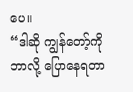ပေ။
“ဒါဆို ကျွန်တော့်ကို ဘာလို့ ပြောနေရတာ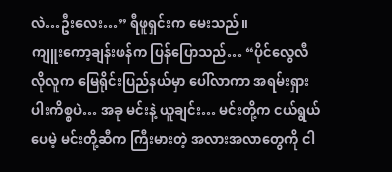လဲ…ဦးလေး…” ရီဖူရှင်းက မေးသည်။
ကျူးကော့ချန်းဖန်က ပြန်ပြောသည်… “ပိုင်လွေလီလိုလူက မြေရိုင်းပြည်နယ်မှာ ပေါ်လာကာ အရမ်းရှားပါးကိစ္စပဲ… အခု မင်းနဲ့ ယူချင်း… မင်းတို့က ငယ်ရွယ်ပေမဲ့ မင်းတို့ဆီက ကြီးမားတဲ့ အလားအလာတွေကို ငါ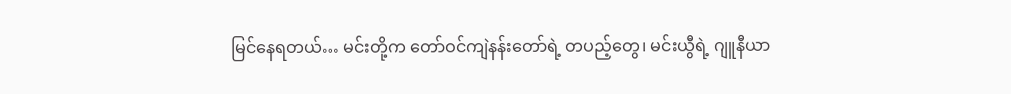မြင်နေရတယ်… မင်းတို့က တော်ဝင်ကျဲနန်းတော်ရဲ့ တပည့်တွေ၊ မင်းယွီရဲ့ ဂျူနီယာ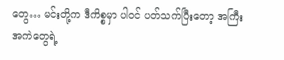တွေ… မင်းတို့က ဒီကိစ္စမှာ ပါဝင် ပတ်သက်ပြီးတော့ အကြီးအကဲတွေရဲ့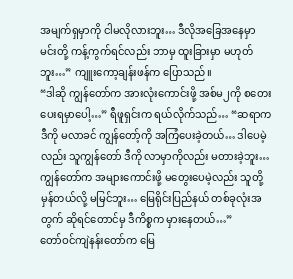အမျက်ရှမှာကို ငါမလိုလားဘူး… ဒီလိုအခြေအနေမှာ မင်းတို့ ကန့်ကွက်ရင်လည်း ဘာမှ ထူးခြားမှာ မဟုတ်ဘူး…” ကျူးကော့ချန်းဖန်က ပြောသည်။
“ဒါဆို ကျွန်တော်က အားလုံးကောင်းဖို့ အစ်မ၂ကို စတေးပေးရမှာပေါ့…” ရီဖူရှင်းက ရယ်လိုက်သည်… “ဆရာက ဒီကို မလာခင် ကျွန်တော့်ကို အကြံပေးခဲ့တယ်… ဒါပေမဲ့လည်း သူကျွန်တော် ဒီကို လာမှာကိုလည်း မတားခဲ့ဘူး… ကျွန်တော်က အများကောင်းဖို့ မတွေးပေမဲ့လည်း သူတို့ မှန်တယ်လို့ မမြင်ဘူး… မြေရိုင်းပြည်နယ် တစ်ခုလုံးအတွက် ဆိုရင်တောင်မှ ဒီကိစ္စက မှားနေတယ်…”
တော်ဝင်ကျဲနန်းတော်က မြေ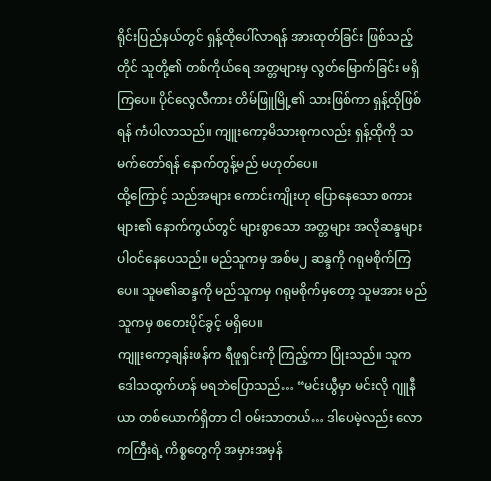ရိုင်းပြည်နယ်တွင် ရှန့်ထိုပေါ်လာရန် အားထုတ်ခြင်း ဖြစ်သည့်တိုင် သူတို့၏ တစ်ကိုယ်ရေ အတ္တများမှ လွတ်မြောက်ခြင်း မရှိကြပေ။ ပိုင်လွေလီကား တိမ်ဖြူမြို့၏ သားဖြစ်ကာ ရှန့်ထိုဖြစ်ရန် ကံပါလာသည်။ ကျူးကော့မိသားစုကလည်း ရှန့်ထိုကို သမက်တော်ရန် နောက်တွန့်မည် မဟုတ်ပေ။
ထို့ကြောင့် သည်အများ ကောင်းကျိုးဟု ပြောနေသော စကားများ၏ နောက်ကွယ်တွင် များစွာသော အတ္တများ အလိုဆန္ဒများ ပါဝင်နေပေသည်။ မည်သူကမှ အစ်မ၂ ဆန္ဒကို ဂရုမစိုက်ကြပေ။ သူမ၏ဆန္ဒကို မည်သူကမှ ဂရုမစိုက်မှတော့ သူမအား မည်သူကမှ စတေးပိုင်ခွင့် မရှိပေ။
ကျူးကော့ချန်းဖန်က ရီဖူရှင်းကို ကြည့်ကာ ပြုံးသည်။ သူက ဒေါသထွက်ဟန် မရဘဲပြောသည်… “မင်းယွီမှာ မင်းလို ဂျူနီယာ တစ်ယောက်ရှိတာ ငါ ဝမ်းသာတယ်… ဒါပေမဲ့လည်း လောကကြီးရဲ့ ကိစ္စတွေကို အမှားအမှန်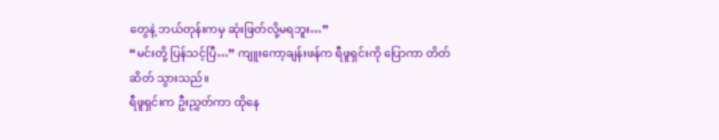တွေနဲ့ ဘယ်တုန်းကမှ ဆုံးဖြတ်လို့မရဘူး…”
“မင်းတို့ ပြန်သင့်ပြီ…” ကျူးကော့ချန်းဖန်က ရီဖူရှင်းကို ပြောကာ တိတ်ဆိတ် သွားသည်။
ရီဖူရှင်းက ဦးညွှတ်ကာ ထိုနေ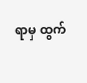ရာမှ ထွက်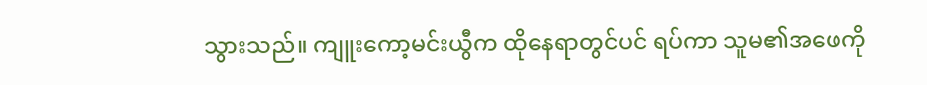သွားသည်။ ကျူးကော့မင်းယွီက ထိုနေရာတွင်ပင် ရပ်ကာ သူမ၏အဖေကို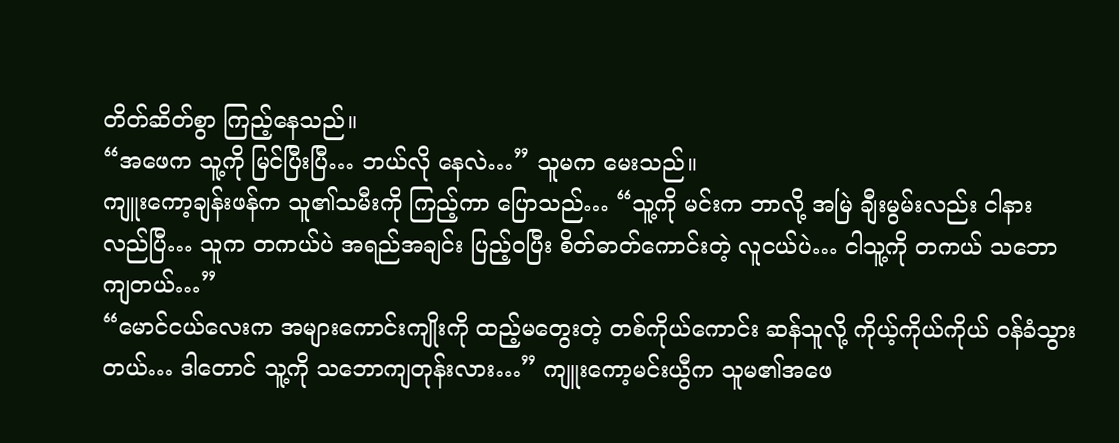တိတ်ဆိတ်စွာ ကြည့်နေသည်။
“အဖေက သူ့ကို မြင်ပြီးပြီ… ဘယ်လို နေလဲ…” သူမက မေးသည်။
ကျူးကော့ချန်းဖန်က သူ၏သမီးကို ကြည့်ကာ ပြောသည်… “သူ့ကို မင်းက ဘာလို့ အမြဲ ချီးမွမ်းလည်း ငါနားလည်ပြီ… သူက တကယ်ပဲ အရည်အချင်း ပြည့်ဝပြီး စိတ်ဓာတ်ကောင်းတဲ့ လူငယ်ပဲ… ငါသူ့ကို တကယ် သဘောကျတယ်…”
“မောင်ငယ်လေးက အများကောင်းကျိုးကို ထည့်မတွေးတဲ့ တစ်ကိုယ်ကောင်း ဆန်သူလို့ ကိုယ့်ကိုယ်ကိုယ် ဝန်ခံသွားတယ်… ဒါတောင် သူ့ကို သဘောကျတုန်းလား…” ကျူးကော့မင်းယွီက သူမ၏အဖေ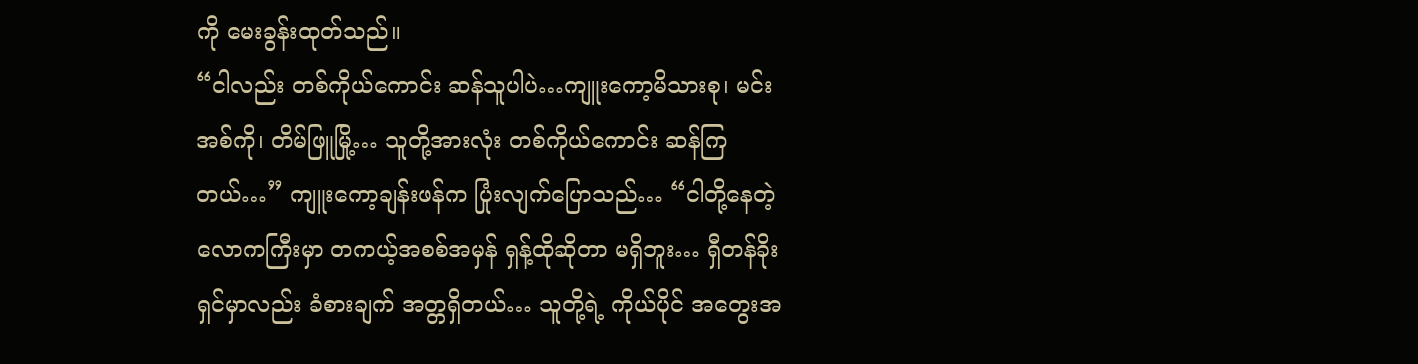ကို မေးခွန်းထုတ်သည်။
“ငါလည်း တစ်ကိုယ်ကောင်း ဆန်သူပါပဲ…ကျူးကော့မိသားစု၊ မင်းအစ်ကို၊ တိမ်ဖြူမြို့… သူတို့အားလုံး တစ်ကိုယ်ကောင်း ဆန်ကြတယ်…” ကျူးကော့ချန်းဖန်က ပြုံးလျက်ပြောသည်… “ငါတို့နေတဲ့ လောကကြီးမှာ တကယ့်အစစ်အမှန် ရှန့်ထိုဆိုတာ မရှိဘူး… ရှီတန်ခိုးရှင်မှာလည်း ခံစားချက် အတ္တရှိတယ်… သူတို့ရဲ့ ကိုယ်ပိုင် အတွေးအ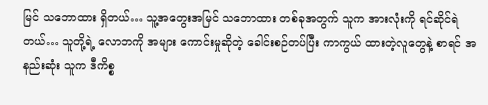မြင် သဘောထား ရှိတယ်… သူ့အတွေးအမြင် သဘောထား တစ်ခုအတွက် သူက အားလုံးကို ရင်ဆိုင်ရဲတယ်… သူတို့ရဲ့ လောဘကို အများ ကောင်းမှုဆိုတဲ့ ခေါင်းစဉ်တပ်ပြီး ကာကွယ် ထားတဲ့လူတွေနဲ့ စာရင် အနည်းဆုံး သူက ဒီကိစ္စ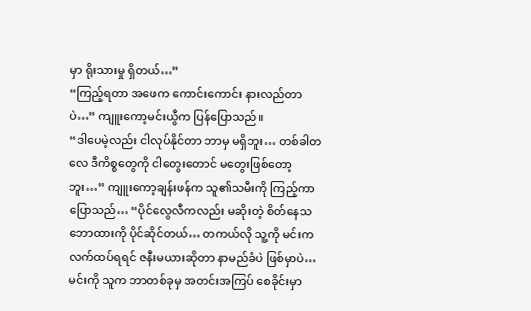မှာ ရိုးသားမှု ရှိတယ်…”
“ကြည့်ရတာ အဖေက ကောင်းကောင်း နားလည်တာပဲ…” ကျူးကော့မင်းယွီက ပြန်ပြောသည်။
“ဒါပေမဲ့လည်း ငါလုပ်နိုင်တာ ဘာမှ မရှိဘူး… တစ်ခါတလေ ဒီကိစ္စတွေကို ငါတွေးတောင် မတွေးဖြစ်တော့ဘူး…” ကျူးကော့ချန်းဖန်က သူ၏သမီးကို ကြည့်ကာ ပြောသည်… “ပိုင်လွေလီကလည်း မဆိုးတဲ့ စိတ်နေသဘောထားကို ပိုင်ဆိုင်တယ်… တကယ်လို သူ့ကို မင်းက လက်ထပ်ရရင် ဇနီးမယားဆိုတာ နာမည်ခံပဲ ဖြစ်မှာပဲ… မင်းကို သူက ဘာတစ်ခုမှ အတင်းအကြပ် စေခိုင်းမှာ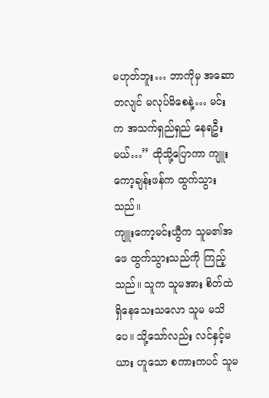မဟုတ်ဘူး… ဘာကိုမှ အဆောတလျင် မလုပ်မိစေနဲ့… မင်းက အသက်ရှည်ရှည် နေရဦးမယ်…” ထိုသို့ပြောကာ ကျူးကော့ချန်းဖန်က ထွက်သွားသည်။
ကျူးကော့မင်းယွီက သူမ၏အဖေ ထွက်သွားသည်ကို ကြည့်သည်။ သူက သူမအား စိတ်ထဲ ရှိနေသေးသလော သူမ မသိပေ။ သို့သော်လည်း လင်နှင့်မယား ဟူသော စကားကပင် သူမ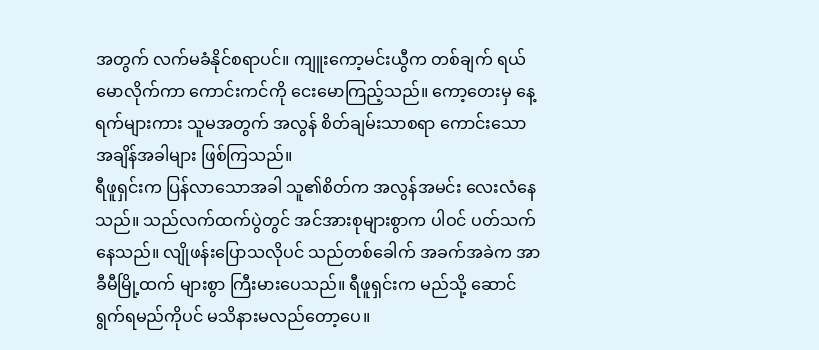အတွက် လက်မခံနိုင်စရာပင်။ ကျူးကော့မင်းယွီက တစ်ချက် ရယ်မောလိုက်ကာ ကောင်းကင်ကို ငေးမောကြည့်သည်။ ကော့တေးမှ နေ့ရက်များကား သူမအတွက် အလွန် စိတ်ချမ်းသာစရာ ကောင်းသော အချိန်အခါများ ဖြစ်ကြသည်။
ရီဖူရှင်းက ပြန်လာသောအခါ သူ၏စိတ်က အလွန်အမင်း လေးလံနေသည်။ သည်လက်ထက်ပွဲတွင် အင်အားစုများစွာက ပါဝင် ပတ်သက်နေသည်။ လျိုဖန်းပြောသလိုပင် သည်တစ်ခေါက် အခက်အခဲက အာခီမီမြို့ထက် များစွာ ကြီးမားပေသည်။ ရီဖူရှင်းက မည်သို့ ဆောင်ရွက်ရမည်ကိုပင် မသိနားမလည်တော့ပေ။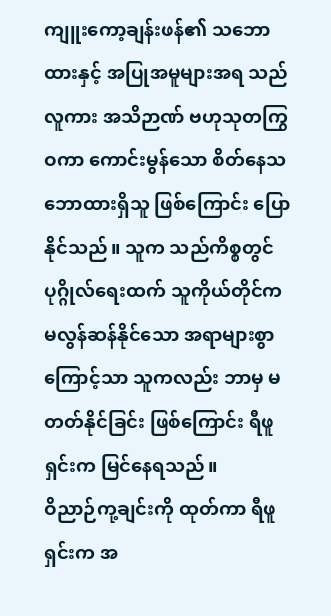ကျူးကော့ချန်းဖန်၏ သဘောထားနှင့် အပြုအမူများအရ သည်လူကား အသိဉာဏ် ဗဟုသုတကြွဝကာ ကောင်းမွန်သော စိတ်နေသဘောထားရှိသူ ဖြစ်ကြောင်း ပြောနိုင်သည်။ သူက သည်ကိစ္စတွင် ပုဂ္ဂိုလ်ရေးထက် သူကိုယ်တိုင်က မလွန်ဆန်နိုင်သော အရာများစွာကြောင့်သာ သူကလည်း ဘာမှ မတတ်နိုင်ခြင်း ဖြစ်ကြောင်း ရီဖူရှင်းက မြင်နေရသည်။
ဝိညာဉ်ကု့ချင်းကို ထုတ်ကာ ရီဖူရှင်းက အ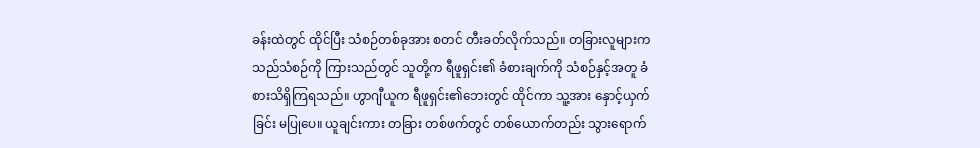ခန်းထဲတွင် ထိုင်ပြီး သံစဉ်တစ်ခုအား စတင် တီးခတ်လိုက်သည်။ တခြားလူများက သည်သံစဉ်ကို ကြားသည်တွင် သူတို့က ရီဖူရှင်း၏ ခံစားချက်ကို သံစဉ်နှင့်အတူ ခံစားသိရှိကြရသည်။ ဟွာဂျီယူက ရီဖူရှင်း၏ဘေးတွင် ထိုင်ကာ သူ့အား နှောင့်ယှက်ခြင်း မပြုပေ။ ယူချင်းကား တခြား တစ်ဖက်တွင် တစ်ယောက်တည်း သွားရောက်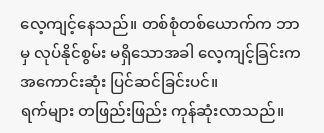လေ့ကျင့်နေသည်။ တစ်စုံတစ်ယောက်က ဘာမှ လုပ်နိုင်စွမ်း မရှိသောအခါ လေ့ကျင့်ခြင်းက အကောင်းဆုံး ပြင်ဆင်ခြင်းပင်။
ရက်များ တဖြည်းဖြည်း ကုန်ဆုံးလာသည်။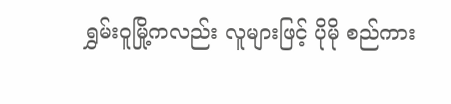ရွှမ်းဝူမြို့ကလည်း လူများဖြင့် ပိုမို စည်ကား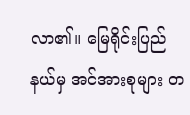လာ၏။ မြေရိုင်းပြည်နယ်မှ အင်အားစုများ တ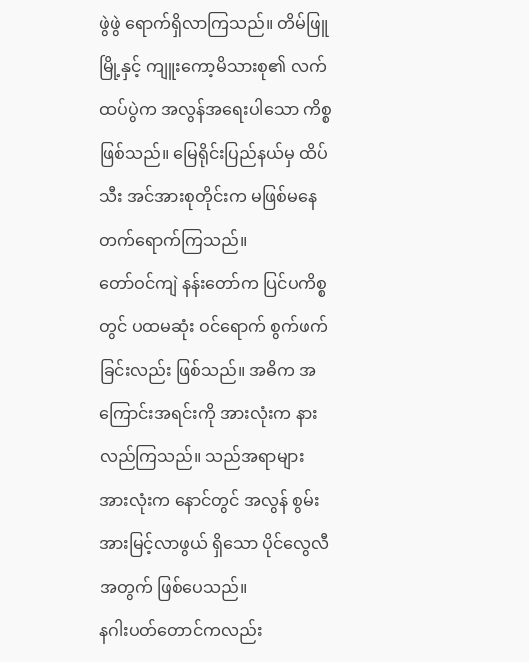ဖွဲဖွဲ ရောက်ရှိလာကြသည်။ တိမ်ဖြူမြို့နှင့် ကျူးကော့မိသားစု၏ လက်ထပ်ပွဲက အလွန်အရေးပါသော ကိစ္စဖြစ်သည်။ မြေရိုင်းပြည်နယ်မှ ထိပ်သီး အင်အားစုတိုင်းက မဖြစ်မနေ တက်ရောက်ကြသည်။
တော်ဝင်ကျဲ နန်းတော်က ပြင်ပကိစ္စတွင် ပထမဆုံး ဝင်ရောက် စွက်ဖက်ခြင်းလည်း ဖြစ်သည်။ အဓိက အကြောင်းအရင်းကို အားလုံးက နားလည်ကြသည်။ သည်အရာများ အားလုံးက နောင်တွင် အလွန် စွမ်းအားမြင့်လာဖွယ် ရှိသော ပိုင်လွေလီအတွက် ဖြစ်ပေသည်။
နဂါးပတ်တောင်ကလည်း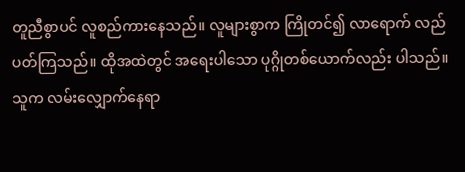တူညီစွာပင် လူစည်ကားနေသည်။ လူများစွာက ကြိုတင်၍ လာရောက် လည်ပတ်ကြသည်။ ထိုအထဲတွင် အရေးပါသော ပုဂ္ဂိုတစ်ယောက်လည်း ပါသည်။ သူက လမ်းလျှောက်နေရာ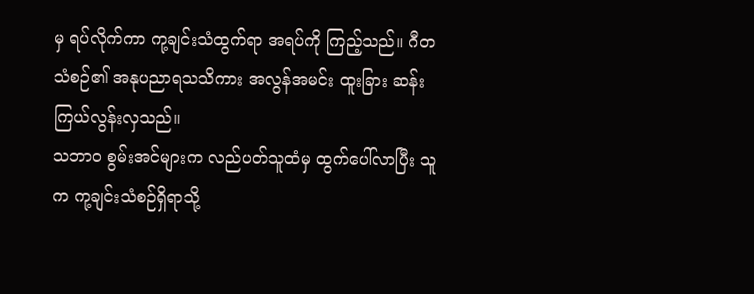မှ ရပ်လိုက်ကာ ကု့ချင်းသံထွက်ရာ အရပ်ကို ကြည့်သည်။ ဂီတသံစဉ်၏ အနုပညာရသသိကား အလွန်အမင်း ထူးခြား ဆန်းကြယ်လွန်းလှသည်။
သဘာဝ စွမ်းအင်များက လည်ပတ်သူထံမှ ထွက်ပေါ်လာပြီး သူက ကု့ချင်းသံစဉ်ရှိရာသို့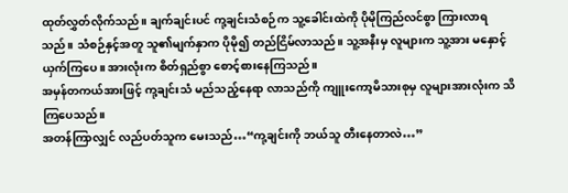ထုတ်လွှတ်လိုက်သည်။ ချက်ချင်းပင် ကု့ချင်းသံစဉ်က သူ့ခေါင်းထဲကို ပိုမိုကြည်လင်စွာ ကြားလာရသည်။ သံစဉ်နှင့်အတူ သူ၏မျက်နှာက ပိုမို၍ တည်ငြိမ်လာသည်။ သူ့အနီးမှ လူများက သူ့အား မနှောင့်ယှက်ကြပေ။ အားလုံးက စိတ်ရှည်စွာ စောင့်စားနေကြသည်။
အမှန်တကယ်အားဖြင့် ကု့ချင်းသံ မည်သည့်နေရာ လာသည်ကို ကျူးကော့မိသားစုမှ လူများအားလုံးက သိကြပေသည်။
အတန်ကြာလျှင် လည်ပတ်သူက မေးသည်…“ကု့ချင်းကို ဘယ်သူ တီးနေတာလဲ…”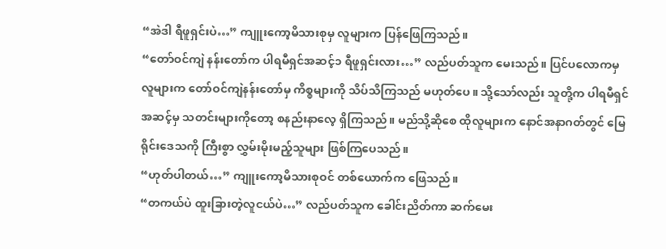“အဲဒါ ရီဖူရှင်းပဲ…” ကျူးကော့မိသားစုမှ လူများက ပြန်ဖြေကြသည်။
“တော်ဝင်ကျဲ နန်းတော်က ပါရမီရှင်အဆင့်၁ ရီဖူရှင်းလား…” လည်ပတ်သူက မေးသည်။ ပြင်ပလောကမှ လူများက တော်ဝင်ကျဲနန်းတော်မှ ကိစ္စများကို သိပ်သိကြသည် မဟုတ်ပေ။ သို့သော်လည်း သူတို့က ပါရမီရှင်အဆင့်မှ သတင်းများကိုတော့ စနည်းနာလေ့ ရှိကြသည်။ မည်သို့ဆိုစေ ထိုလူများက နောင်အနာဂတ်တွင် မြေရိုင်းဒေသကို ကြီးစွာ လွှမ်းမိုးမည့်သူများ ဖြစ်ကြပေသည်။
“ဟုတ်ပါတယ်…” ကျူးကော့မိသားစုဝင် တစ်ယောက်က ဖြေသည်။
“တကယ်ပဲ ထူးခြားတဲ့လူငယ်ပဲ…” လည်ပတ်သူက ခေါင်းညိတ်ကာ ဆက်မေး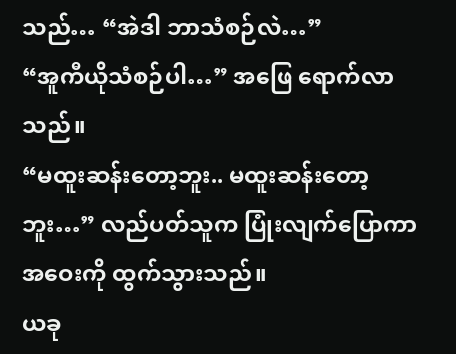သည်… “အဲဒါ ဘာသံစဉ်လဲ…”
“အူကီယိုသံစဉ်ပါ…” အဖြေ ရောက်လာသည်။
“မထူးဆန်းတော့ဘူး.. မထူးဆန်းတော့ဘူး…” လည်ပတ်သူက ပြုံးလျက်ပြောကာ အဝေးကို ထွက်သွားသည်။
ယခု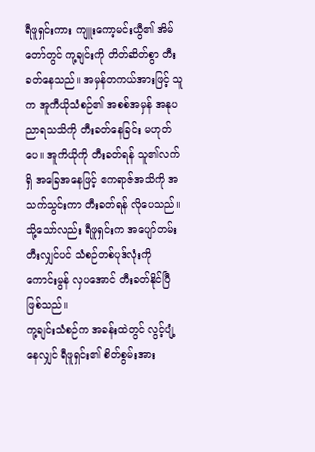ရီဖူရှင်းကား ကျူးကော့မင်းယွီ၏ အိမ်တော်တွင် ကု့ချင်းကို တိတ်ဆိတ်စွာ တီးခတ်နေသည်။ အမှန်တကယ်အားဖြင့် သူက အူကီယိုသံစဉ်၏ အစစ်အမှန် အနုပညာရသသိကို တီးခတ်နေခြင်း မဟုတ်ပေ။ အူကိယိုကို တီးခတ်ရန် သူ၏လက်ရှိ အခြေအနေဖြင့် ဧကရာဇ်အသိကို အသက်သွင်းကာ တီးခတ်ရန် လိုပေသည်။ သို့သော်လည်း ရီဖူရှင်းက အပျော်တမ်း တီးလျှင်ပင် သံစဉ်တစ်ပုဒ်လုံးကို ကောင်းမွန် လှပအောင် တီးခတ်နိုင်ပြီ ဖြစ်သည်။
ကု့ချင်းသံစဉ်က အခန်းထဲတွင် လွင့်ပျံ့နေလျှင် ရီဖူရှင်း၏ စိတ်စွမ်းအား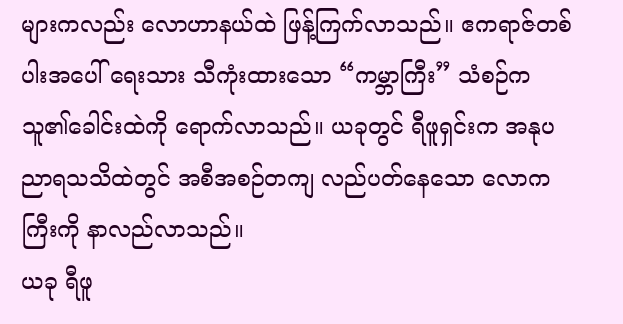များကလည်း လောဟာနယ်ထဲ ဖြန့်ကြက်လာသည်။ ဧကရာဇ်တစ်ပါးအပေါ် ရေးသား သီကုံးထားသော “ကမ္ဘာကြီး” သံစဉ်က သူ၏ခေါင်းထဲကို ရောက်လာသည်။ ယခုတွင် ရီဖူရှင်းက အနုပညာရသသိထဲတွင် အစီအစဉ်တကျ လည်ပတ်နေသော လောကကြီးကို နာလည်လာသည်။
ယခု ရီဖူ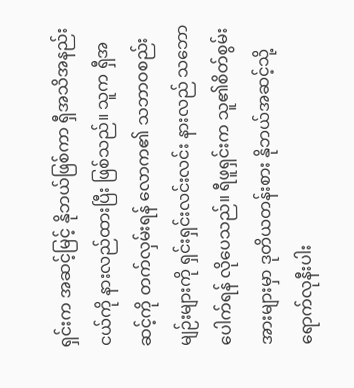ရှင်းက အဆင့်မြင့် နိုဘယ်ဖြစ်ကာ ရှီအသိအနည်းငယ်ကို နားလည်ထားပြီး ဖြစ်သည်။ သူက ရှီအဆင့်ကို တက်လှမ်းရန် လောက၏ သဘာဝစည်းမျဉ်းများကို ရှင်းရှင်းလင်းလင်း နားလည် သဘောပေါက်ရန် လိုပေသည်။ ရီဖူရှင်းက သူ၏စိတ်စွမ်းအားများမှာ ဒုတိယတန်းစား နိုဘယ်အဆင့်သို့ ရောက်လုနီးပါး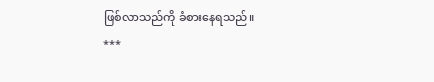ဖြစ်လာသည်ကို ခံစားနေရသည်။
***